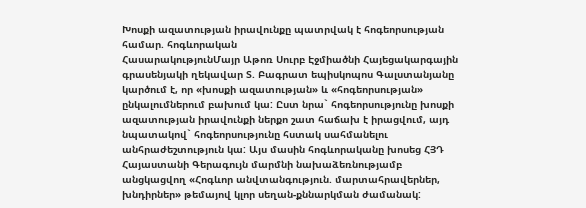Խոսքի ազատության իրավունքը պատրվակ է հոգեորսության համար. հոգևորական
ՀասարակությունՄայր Աթոռ Սուրբ Էջմիածնի Հայեցակարգային գրասենյակի ղեկավար Տ. Բագրատ եպիսկոպոս Գալստանյանը կարծում է, որ «խոսքի ազատության» և «հոգեորսության» ընկալումներում բախում կա: Ըստ նրա` հոգեորսությունը խոսքի ազատության իրավունքի ներքո շատ հաճախ է իրացվում, այդ նպատակով` հոգեորսությունը հստակ սահմանելու անհրաժեշտություն կա: Այս մասին հոգևորականը խոսեց ՀՅԴ Հայաստանի Գերագույն մարմնի նախաձեռնությամբ անցկացվող «Հոգևոր անվտանգություն. մարտահրավերներ, խնդիրներ» թեմայով կլոր սեղան-քննարկման ժամանակ: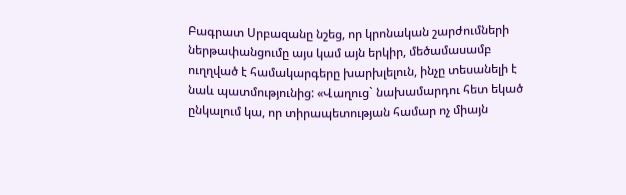Բագրատ Սրբազանը նշեց, որ կրոնական շարժումների ներթափանցումը այս կամ այն երկիր, մեծամասամբ ուղղված է համակարգերը խարխլելուն, ինչը տեսանելի է նաև պատմությունից: «Վաղուց` նախամարդու հետ եկած ընկալում կա, որ տիրապետության համար ոչ միայն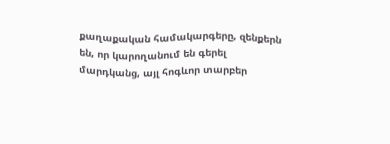քաղաքական համակարգերը, զենքերն են, որ կարողանում են գերել մարդկանց, այլ հոգևոր տարբեր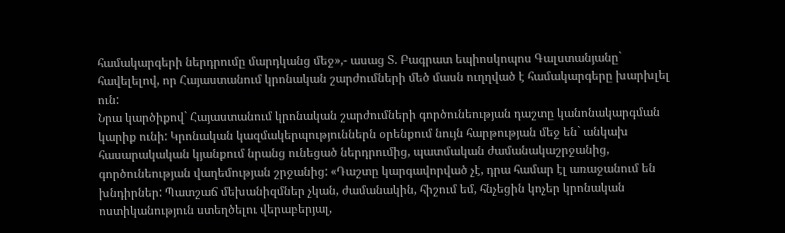համակարգերի ներդրումը մարդկանց մեջ»,- ասաց Տ. Բագրատ եպիոսկոպոս Գալստանյանը` հավելելով, որ Հայաստանում կրոնական շարժումների մեծ մասն ուղղված է համակարգերը խարխլել ուն:
Նրա կարծիքով` Հայաստանում կրոնական շարժումների գործունեության դաշտը կանոնակարգման կարիք ունի: Կրոնական կազմակերպություններն օրենքում նույն հարթության մեջ են` անկախ հասարակական կյանքում նրանց ունեցած ներդրումից, պատմական ժամանակաշրջանից, գործունեության վաղեմության շրջանից: «Դաշտը կարգավորված չէ, դրա համար էլ առաջանում են խնդիրներ: Պատշաճ մեխանիզմներ չկան, ժամանակին, հիշում եմ, հնչեցին կոչեր կրոնական ոստիկանություն ստեղծելու վերաբերյալ,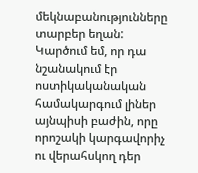մեկնաբանությունները տարբեր եղան: Կարծում եմ, որ դա նշանակում էր ոստիկականական համակարգում լիներ այնպիսի բաժին, որը որոշակի կարգավորիչ ու վերահսկող դեր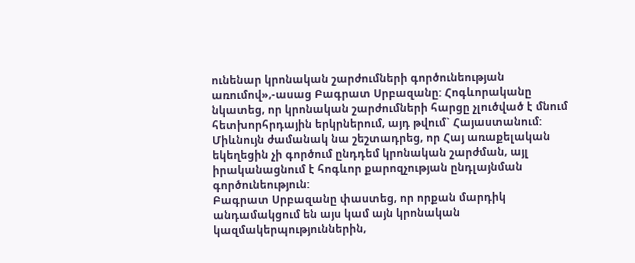ունենար կրոնական շարժումների գործունեության առումով»,-ասաց Բագրատ Սրբազանը: Հոգևորականը նկատեց, որ կրոնական շարժումների հարցը չլուծված է մնում հետխորհրդային երկրներում, այդ թվում` Հայաստանում: Միևնույն ժամանակ նա շեշտադրեց, որ Հայ առաքելական եկեղեցին չի գործում ընդդեմ կրոնական շարժման, այլ իրականացնում է հոգևոր քարոզչության ընդլայնման գործունեություն:
Բագրատ Սրբազանը փաստեց, որ որքան մարդիկ անդամակցում են այս կամ այն կրոնական կազմակերպություններին,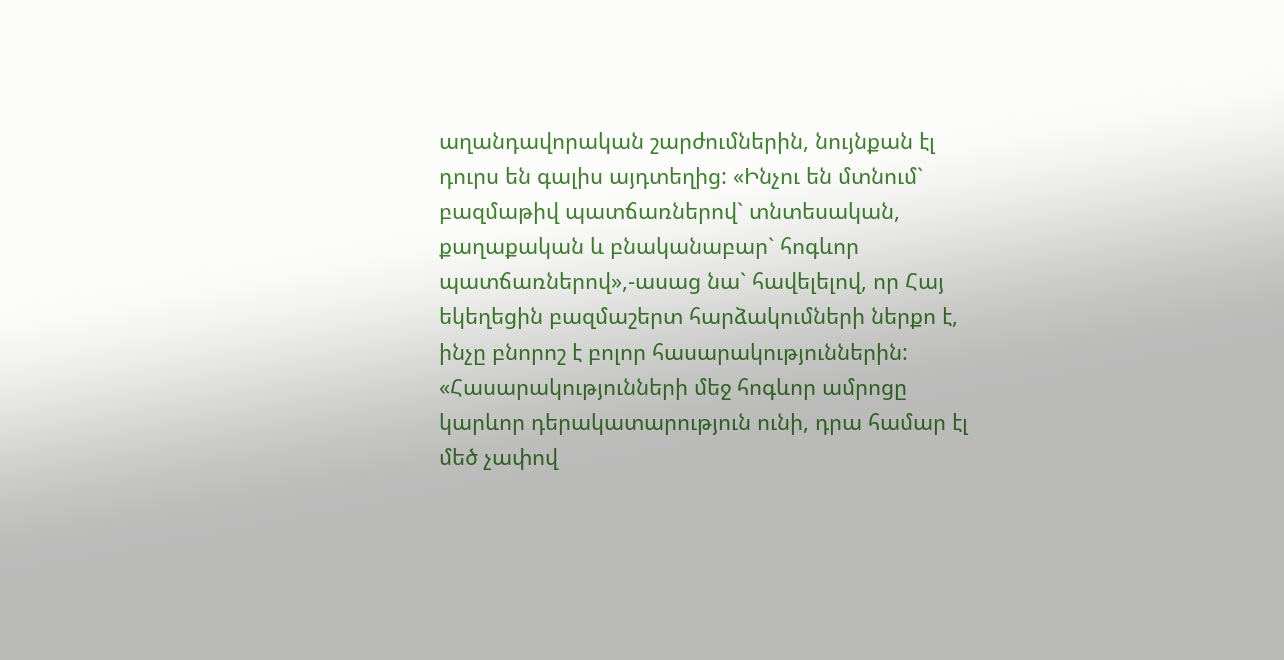աղանդավորական շարժումներին, նույնքան էլ դուրս են գալիս այդտեղից: «Ինչու են մտնում` բազմաթիվ պատճառներով` տնտեսական, քաղաքական և բնականաբար` հոգևոր պատճառներով»,-ասաց նա` հավելելով, որ Հայ եկեղեցին բազմաշերտ հարձակումների ներքո է, ինչը բնորոշ է բոլոր հասարակություններին: «Հասարակությունների մեջ հոգևոր ամրոցը կարևոր դերակատարություն ունի, դրա համար էլ մեծ չափով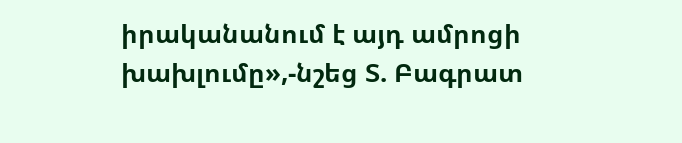իրականանում է այդ ամրոցի խախլումը»,-նշեց Տ. Բագրատ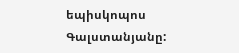եպիսկոպոս Գալստանյանը: